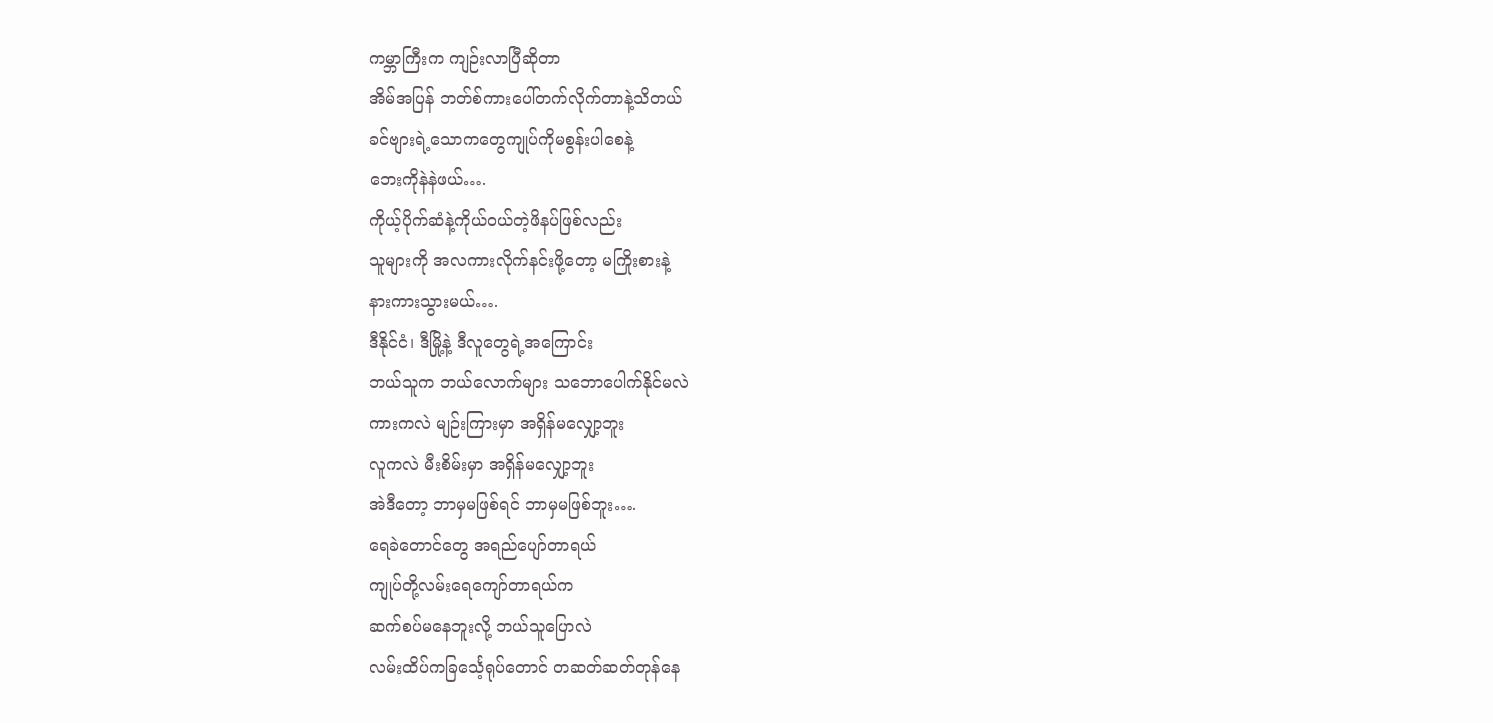ကမ္ဘာကြီးက ကျဉ်းလာပြီဆိုတာ
အိမ်အပြန် ဘတ်စ်ကားပေါ်တက်လိုက်တာနဲ့သိတယ်
ခင်ဗျားရဲ့သောကတွေကျုပ်ကိုမစွန်းပါစေနဲ့
ဘေးကိုနဲနဲဖယ်….
ကိုယ့်ပိုက်ဆံနဲ့ကိုယ်ဝယ်တဲ့ဖိနပ်ဖြစ်လည်း
သူများကို အလကားလိုက်နင်းဖို့တော့ မကြိုးစားနဲ့
နားကားသွားမယ်….
ဒီနိုင်ငံ၊ ဒီမြို့နဲ့ ဒီလူတွေရဲ့အကြောင်း
ဘယ်သူက ဘယ်လောက်များ သဘောပေါက်နိုင်မလဲ
ကားကလဲ မျဉ်းကြားမှာ အရှိန်မလျှော့ဘူး
လူကလဲ မီးစိမ်းမှာ အရှိန်မလျှော့ဘူး
အဲဒီတော့ ဘာမှမဖြစ်ရင် ဘာမှမဖြစ်ဘူး….
ရေခဲတောင်တွေ အရည်ပျော်တာရယ်
ကျုပ်တို့လမ်းရေကျော်တာရယ်က
ဆက်စပ်မနေဘူးလို့ ဘယ်သူပြောလဲ
လမ်းထိပ်ကခြင်္သေ့ရုပ်တောင် တဆတ်ဆတ်တုန်နေ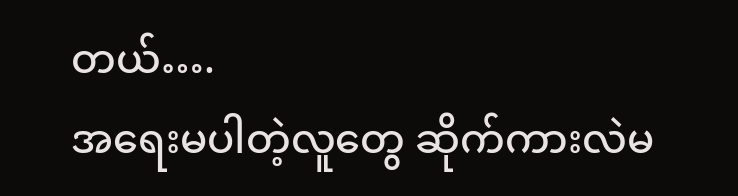တယ်….
အရေးမပါတဲ့လူတွေ ဆိုက်ကားလဲမ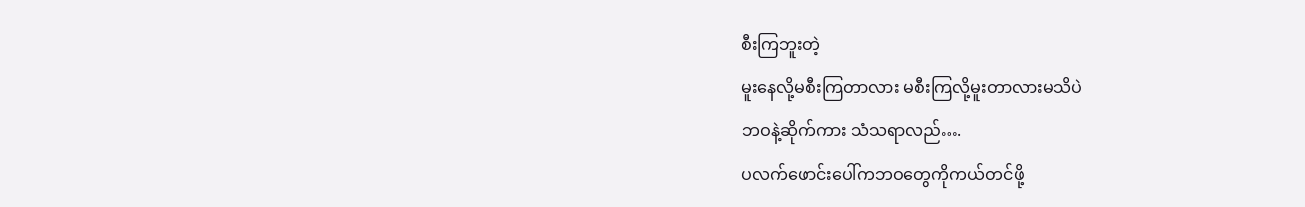စီးကြဘူးတဲ့
မူးနေလို့မစီးကြတာလား မစီးကြလို့မူးတာလားမသိပဲ
ဘဝနဲ့ဆိုက်ကား သံသရာလည်….
ပလက်ဖောင်းပေါ်ကဘဝတွေကိုကယ်တင်ဖို့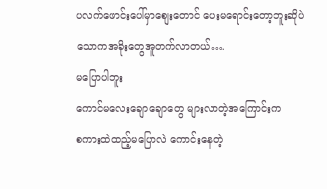ပလက်ဖောင်းပေါ်မှာစျေးတောင် ပေးမရောင်းတော့ဘူးဆိုပဲ
သောကအခိုးတွေအူတက်လာတယ်….
မပြောပါဘူး
ကောင်မလေးချောချောတွေ များလာတဲ့အကြောင်းက
စကားထဲထည့်မပြောလဲ ကောင်းနေတဲ့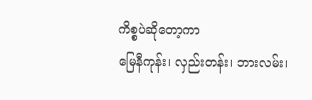ကိစ္စပဲဆိုတော့ကာ
မြေနီကုန်း၊ လှည်းတန်း၊ ဘားလမ်း၊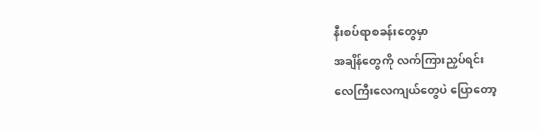နီးစပ်ရာစခန်းတွေမှာ
အချိန်တွေကို လက်ကြားညှပ်ရင်း
လေကြီးလေကျယ်တွေပဲ ပြောတော့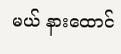မယ် နားထောင်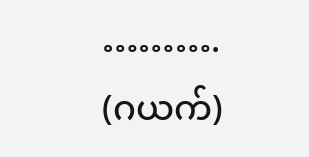……….
(ဂယက်)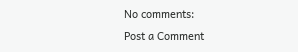No comments:
Post a Comment